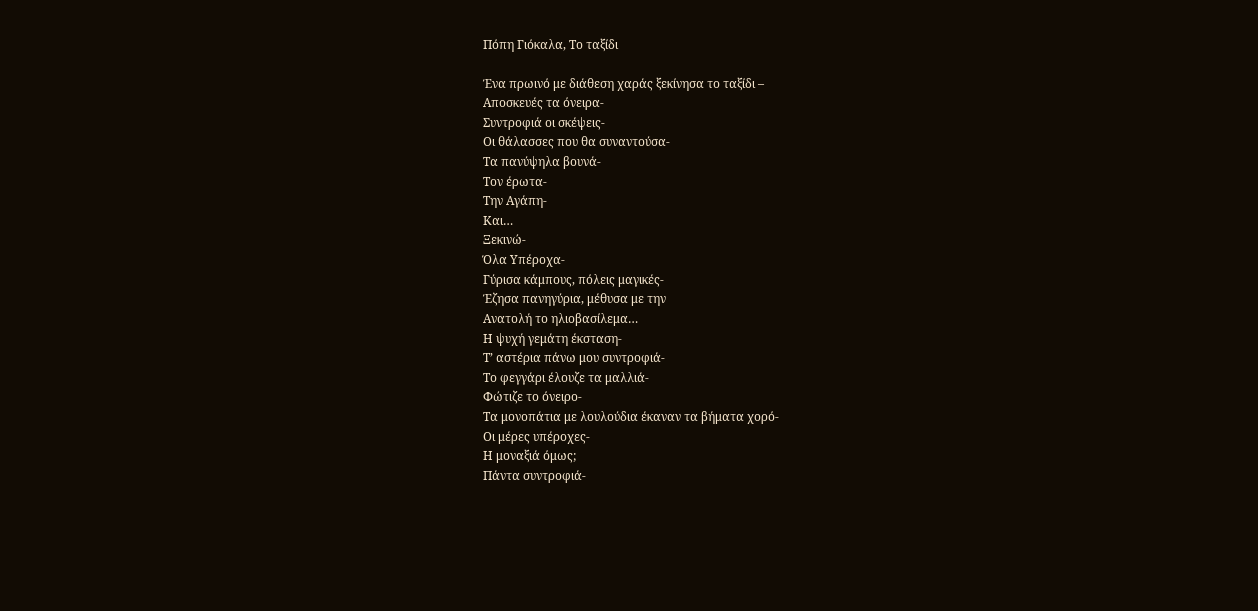Πόπη Γιόκαλα, Το ταξίδι

Ένα πρωινό με διάθεση χαράς ξεκίνησα το ταξίδι –
Αποσκευές τα όνειρα-
Συντροφιά οι σκέψεις-
Οι θάλασσες που θα συναντούσα-
Τα πανύψηλα βουνά-
Τον έρωτα-
Την Αγάπη-
Και…
Ξεκινώ-
Όλα Υπέροχα-
Γύρισα κάμπους, πόλεις μαγικές-
Έζησα πανηγύρια, μέθυσα με την
Ανατολή το ηλιοβασίλεμα…
Η ψυχή γεμάτη έκσταση-
Τ’ αστέρια πάνω μου συντροφιά-
Το φεγγάρι έλουζε τα μαλλιά-
Φώτιζε το όνειρο-
Τα μονοπάτια με λουλούδια έκαναν τα βήματα χορό-
Οι μέρες υπέροχες-
Η μοναξιά όμως;
Πάντα συντροφιά-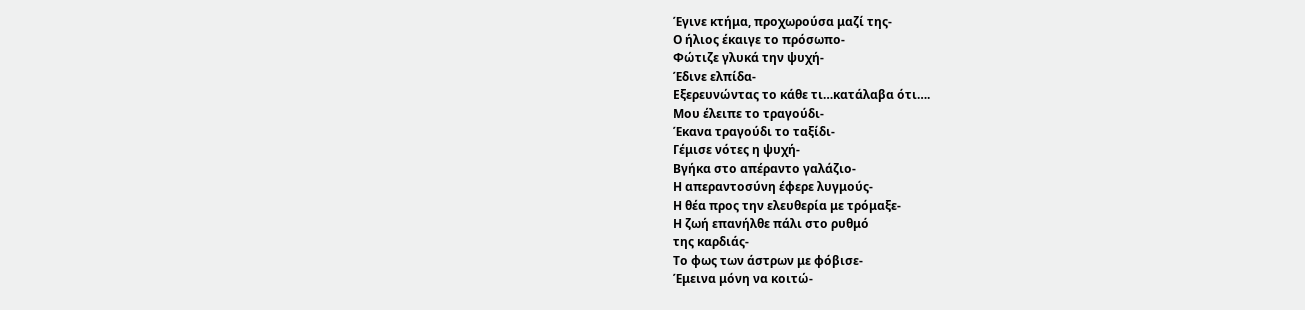Έγινε κτήμα, προχωρούσα μαζί της-
Ο ήλιος έκαιγε το πρόσωπο-
Φώτιζε γλυκά την ψυχή-
Έδινε ελπίδα-
Εξερευνώντας το κάθε τι…κατάλαβα ότι….
Μου έλειπε το τραγούδι-
Έκανα τραγούδι το ταξίδι-
Γέμισε νότες η ψυχή-
Βγήκα στο απέραντο γαλάζιο-
Η απεραντοσύνη έφερε λυγμούς-
Η θέα προς την ελευθερία με τρόμαξε-
Η ζωή επανήλθε πάλι στο ρυθμό
της καρδιάς-
Το φως των άστρων με φόβισε-
Έμεινα μόνη να κοιτώ-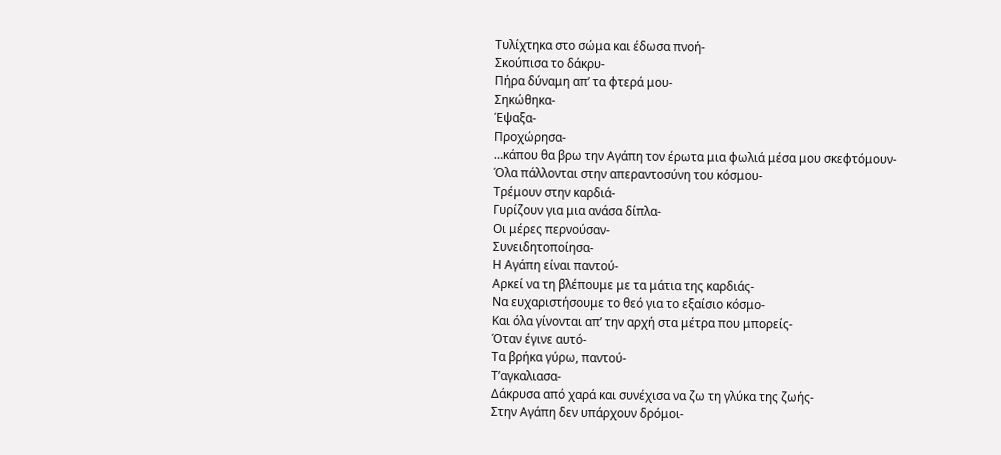Τυλίχτηκα στο σώμα και έδωσα πνοή-
Σκούπισα το δάκρυ-
Πήρα δύναμη απ’ τα φτερά μου-
Σηκώθηκα-
Έψαξα-
Προχώρησα-
…κάπου θα βρω την Αγάπη τον έρωτα μια φωλιά μέσα μου σκεφτόμουν-
Όλα πάλλονται στην απεραντοσύνη του κόσμου-
Τρέμουν στην καρδιά-
Γυρίζουν για μια ανάσα δίπλα-
Οι μέρες περνούσαν-
Συνειδητοποίησα-
Η Αγάπη είναι παντού-
Αρκεί να τη βλέπουμε με τα μάτια της καρδιάς-
Να ευχαριστήσουμε το θεό για το εξαίσιο κόσμο-
Και όλα γίνονται απ’ την αρχή στα μέτρα που μπορείς-
Όταν έγινε αυτό-
Τα βρήκα γύρω, παντού-
Τ’αγκαλιασα-
Δάκρυσα από χαρά και συνέχισα να ζω τη γλύκα της ζωής-
Στην Αγάπη δεν υπάρχουν δρόμοι-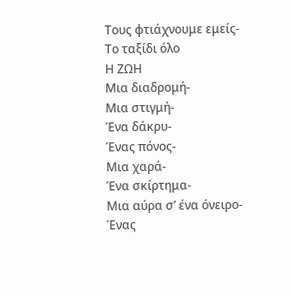Τους φτιάχνουμε εμείς-
Το ταξίδι όλο
Η ΖΩΗ
Μια διαδρομή-
Μια στιγμή-
Ένα δάκρυ-
Ένας πόνος-
Μια χαρά-
Ένα σκίρτημα-
Μια αύρα σ’ ένα όνειρο-
Ένας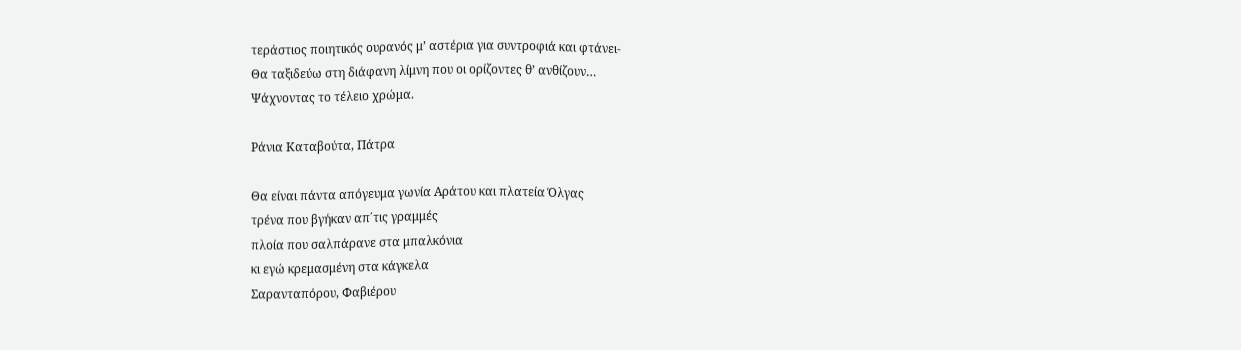τεράστιος ποιητικός ουρανός μ’ αστέρια για συντροφιά και φτάνει-
Θα ταξιδεύω στη διάφανη λίμνη που οι ορίζοντες θ’ ανθίζουν…
Ψάχνοντας το τέλειο χρώμα.

Ράνια Καταβούτα, Πάτρα

Θα είναι πάντα απόγευμα γωνία Αράτου και πλατεία Όλγας
τρένα που βγήκαν απ΄τις γραμμές
πλοία που σαλπάρανε στα μπαλκόνια
κι εγώ κρεμασμένη στα κάγκελα
Σαρανταπόρου, Φαβιέρου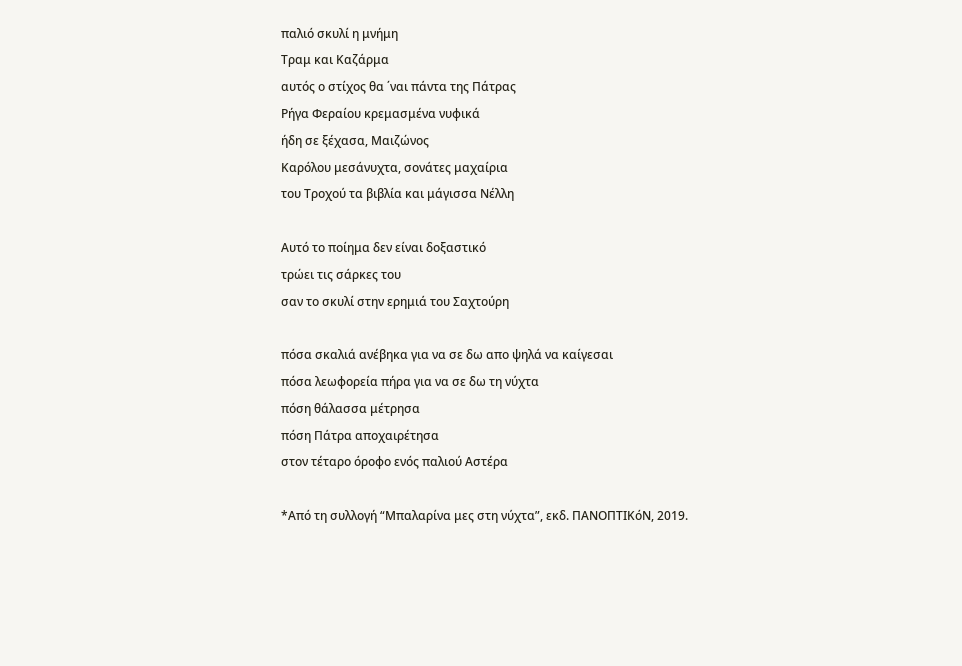παλιό σκυλί η μνήμη
Τραμ και Καζάρμα
αυτός ο στίχος θα ΄ναι πάντα της Πάτρας
Ρήγα Φεραίου κρεμασμένα νυφικά
ήδη σε ξέχασα, Μαιζώνος
Καρόλου μεσάνυχτα, σονάτες μαχαίρια
του Τροχού τα βιβλία και μάγισσα Νέλλη

Αυτό το ποίημα δεν είναι δοξαστικό
τρώει τις σάρκες του
σαν το σκυλί στην ερημιά του Σαχτούρη

πόσα σκαλιά ανέβηκα για να σε δω απο ψηλά να καίγεσαι
πόσα λεωφορεία πήρα για να σε δω τη νύχτα
πόση θάλασσα μέτρησα
πόση Πάτρα αποχαιρέτησα
στον τέταρο όροφο ενός παλιού Αστέρα

*Από τη συλλογή “Μπαλαρίνα μες στη νύχτα”, εκδ. ΠΑΝΟΠΤΙΚόΝ, 2019.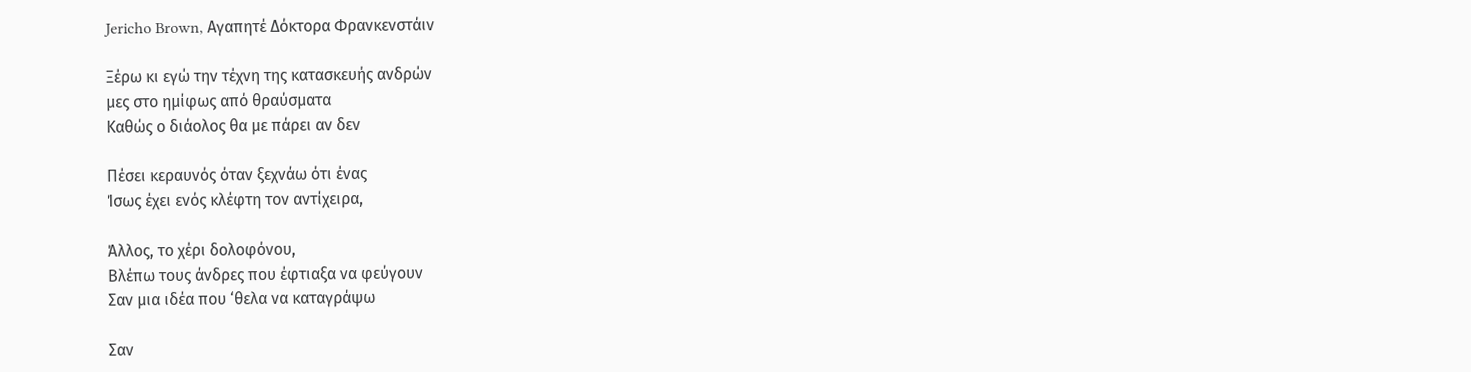Jericho Brown, Αγαπητέ Δόκτορα Φρανκενστάιν

Ξέρω κι εγώ την τέχνη της κατασκευής ανδρών
μες στο ημίφως από θραύσματα
Καθώς ο διάολος θα με πάρει αν δεν

Πέσει κεραυνός όταν ξεχνάω ότι ένας
Ίσως έχει ενός κλέφτη τον αντίχειρα,

Άλλος, το χέρι δολοφόνου,
Βλέπω τους άνδρες που έφτιαξα να φεύγουν
Σαν μια ιδέα που ‘θελα να καταγράψω

Σαν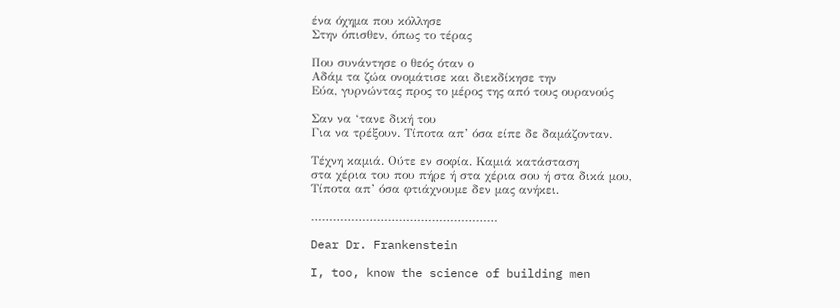ένα όχημα που κόλλησε
Στην όπισθεν, όπως το τέρας

Που συνάντησε ο θεός όταν ο
Αδάμ τα ζώα ονομάτισε και διεκδίκησε την
Εύα, γυρνώντας προς το μέρος της από τους ουρανούς

Σαν να ‘τανε δική του
Για να τρέξουν. Τίποτα απ’ όσα είπε δε δαμάζονταν.

Τέχνη καμιά. Ούτε εν σοφία. Καμιά κατάσταση
στα χέρια του που πήρε ή στα χέρια σου ή στα δικά μου,
Τίποτα απ’ όσα φτιάχνουμε δεν μας ανήκει.

……………………………………………

Dear Dr. Frankenstein

I, too, know the science of building men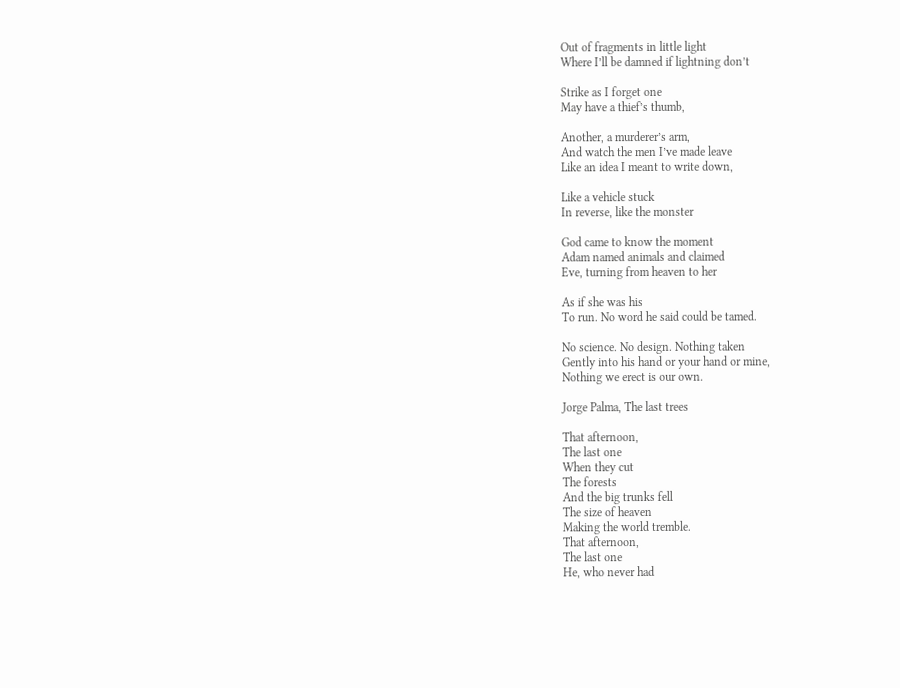Out of fragments in little light
Where I’ll be damned if lightning don’t

Strike as I forget one
May have a thief’s thumb,

Another, a murderer’s arm,
And watch the men I’ve made leave
Like an idea I meant to write down,

Like a vehicle stuck
In reverse, like the monster

God came to know the moment
Adam named animals and claimed
Eve, turning from heaven to her

As if she was his
To run. No word he said could be tamed.

No science. No design. Nothing taken
Gently into his hand or your hand or mine,
Nothing we erect is our own.

Jorge Palma, The last trees

That afternoon,
The last one
When they cut
The forests
And the big trunks fell
The size of heaven
Making the world tremble.
That afternoon,
The last one
He, who never had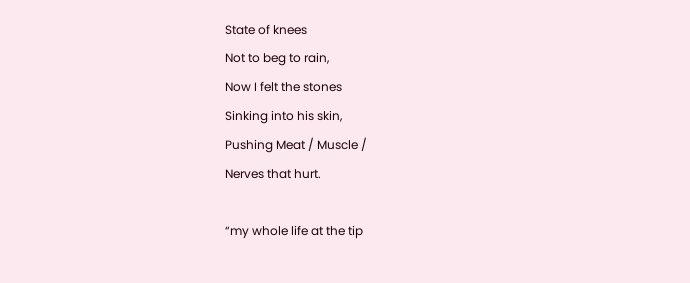State of knees
Not to beg to rain,
Now I felt the stones
Sinking into his skin,
Pushing Meat / Muscle /
Nerves that hurt.

“my whole life at the tip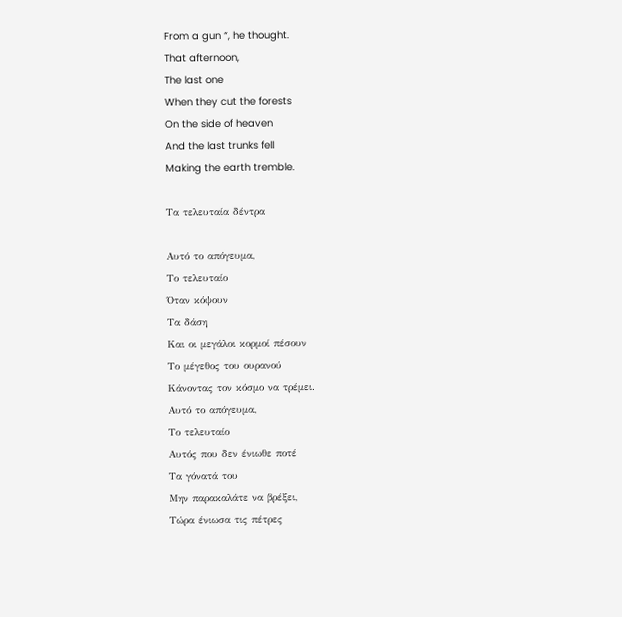From a gun “, he thought.
That afternoon,
The last one
When they cut the forests
On the side of heaven
And the last trunks fell
Making the earth tremble.

Τα τελευταία δέντρα

Αυτό το απόγευμα,
Το τελευταίο
Όταν κόψουν
Τα δάση
Και οι μεγάλοι κορμοί πέσουν
Το μέγεθος του ουρανού
Κάνοντας τον κόσμο να τρέμει.
Αυτό το απόγευμα,
Το τελευταίο
Αυτός που δεν ένιωθε ποτέ
Τα γόνατά του
Μην παρακαλάτε να βρέξει,
Τώρα ένιωσα τις πέτρες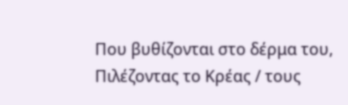Που βυθίζονται στο δέρμα του,
Πιλέζοντας το Κρέας / τους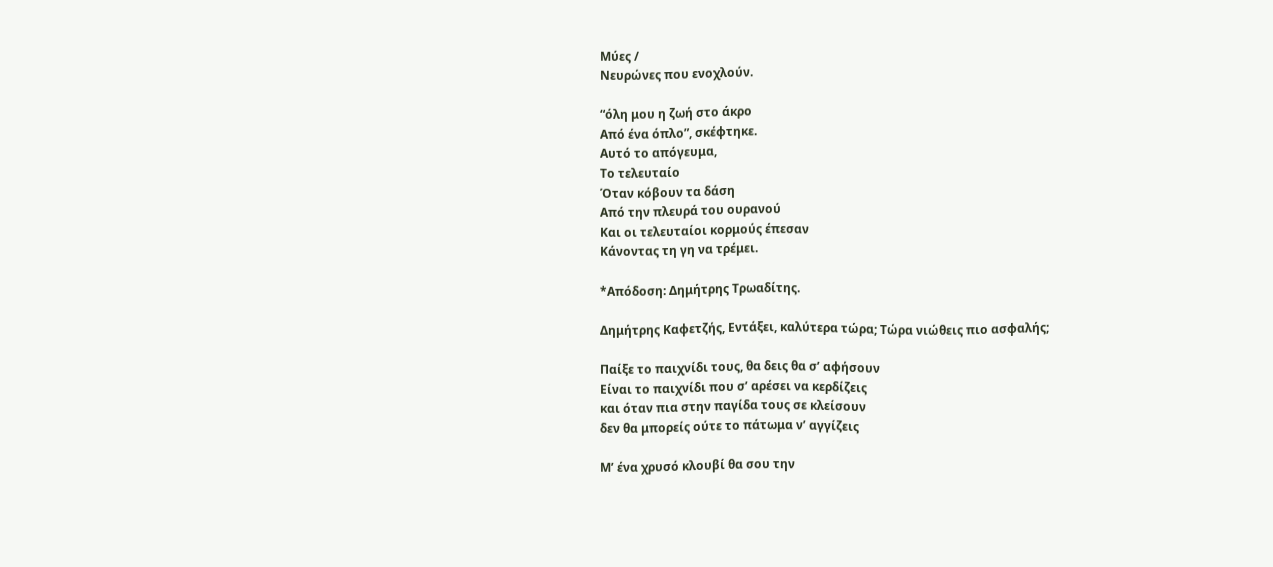Μύες /
Νευρώνες που ενοχλούν.

“όλη μου η ζωή στο άκρο
Από ένα όπλο”, σκέφτηκε.
Αυτό το απόγευμα,
Το τελευταίο
Όταν κόβουν τα δάση
Από την πλευρά του ουρανού
Και οι τελευταίοι κορμούς έπεσαν
Κάνοντας τη γη να τρέμει.

*Απόδοση: Δημήτρης Τρωαδίτης.

Δημήτρης Καφετζής, Εντάξει, καλύτερα τώρα; Τώρα νιώθεις πιο ασφαλής;

Παίξε το παιχνίδι τους, θα δεις θα σ’ αφήσουν
Είναι το παιχνίδι που σ’ αρέσει να κερδίζεις
και όταν πια στην παγίδα τους σε κλείσουν
δεν θα μπορείς ούτε το πάτωμα ν’ αγγίζεις

Μ’ ένα χρυσό κλουβί θα σου την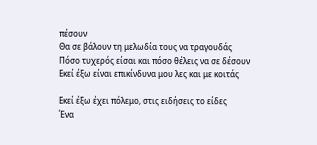πέσουν
Θα σε βάλουν τη μελωδία τους να τραγουδάς
Πόσο τυχερός είσαι και πόσο θέλεις να σε δέσουν
Εκεί έξω είναι επικίνδυνα μου λες και με κοιτάς

Εκεί έξω έχει πόλεμο, στις ειδήσεις το είδες
Ένα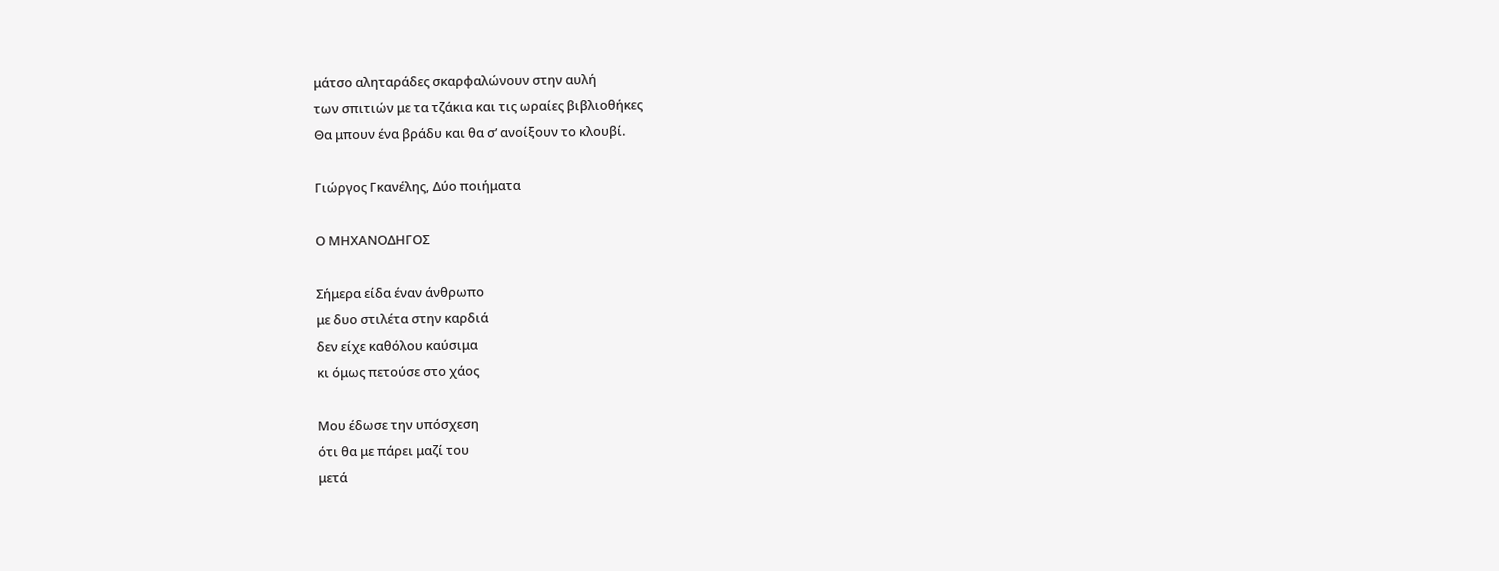μάτσο αληταράδες σκαρφαλώνουν στην αυλή
των σπιτιών με τα τζάκια και τις ωραίες βιβλιοθήκες
Θα μπουν ένα βράδυ και θα σ’ ανοίξουν το κλουβί.

Γιώργος Γκανέλης, Δύο ποιήματα

Ο ΜΗΧΑΝΟΔΗΓΟΣ

Σήμερα είδα έναν άνθρωπο
με δυο στιλέτα στην καρδιά
δεν είχε καθόλου καύσιμα
κι όμως πετούσε στο χάος

Μου έδωσε την υπόσχεση
ότι θα με πάρει μαζί του
μετά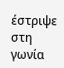έστριψε στη γωνία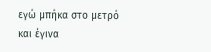εγώ μπήκα στο μετρό
και έγινα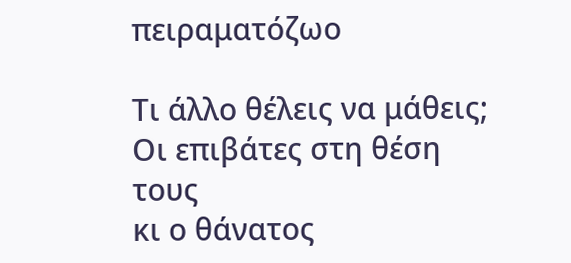πειραματόζωο

Τι άλλο θέλεις να μάθεις;
Οι επιβάτες στη θέση τους
κι ο θάνατος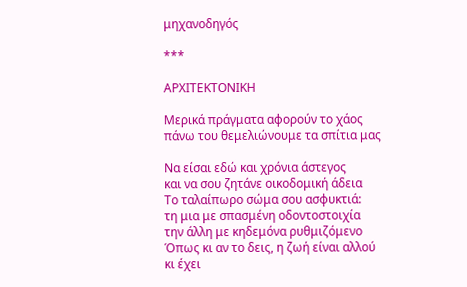μηχανοδηγός

***

ΑΡΧΙΤΕΚΤΟΝΙΚΗ

Μερικά πράγματα αφορούν το χάος
πάνω του θεμελιώνουμε τα σπίτια μας

Να είσαι εδώ και χρόνια άστεγος
και να σου ζητάνε οικοδομική άδεια
Το ταλαίπωρο σώμα σου ασφυκτιά:
τη μια με σπασμένη οδοντοστοιχία
την άλλη με κηδεμόνα ρυθμιζόμενο
Όπως κι αν το δεις, η ζωή είναι αλλού
κι έχει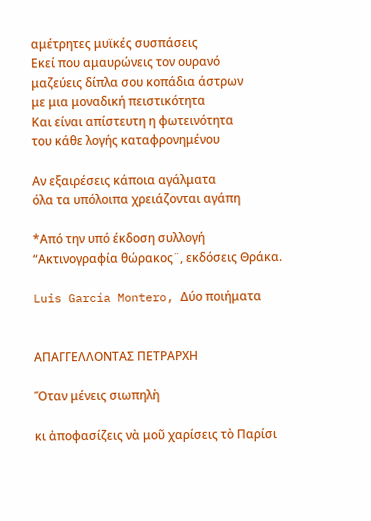αμέτρητες μυϊκές συσπάσεις
Εκεί που αμαυρώνεις τον ουρανό
μαζεύεις δίπλα σου κοπάδια άστρων
με μια μοναδική πειστικότητα
Και είναι απίστευτη η φωτεινότητα
του κάθε λογής καταφρονημένου

Αν εξαιρέσεις κάποια αγάλματα
όλα τα υπόλοιπα χρειάζονται αγάπη

*Από την υπό έκδοση συλλογή “Ακτινογραφία θώρακος¨, εκδόσεις Θράκα.

Luis García Montero, Δύο ποιήματα


ΑΠΑΓΓΕΛΛΟΝΤΑΣ ΠΕΤΡΑΡΧΗ

Ὅταν μένεις σιωπηλὴ

κι ἀποφασίζεις νὰ μοῦ χαρίσεις τὸ Παρίσι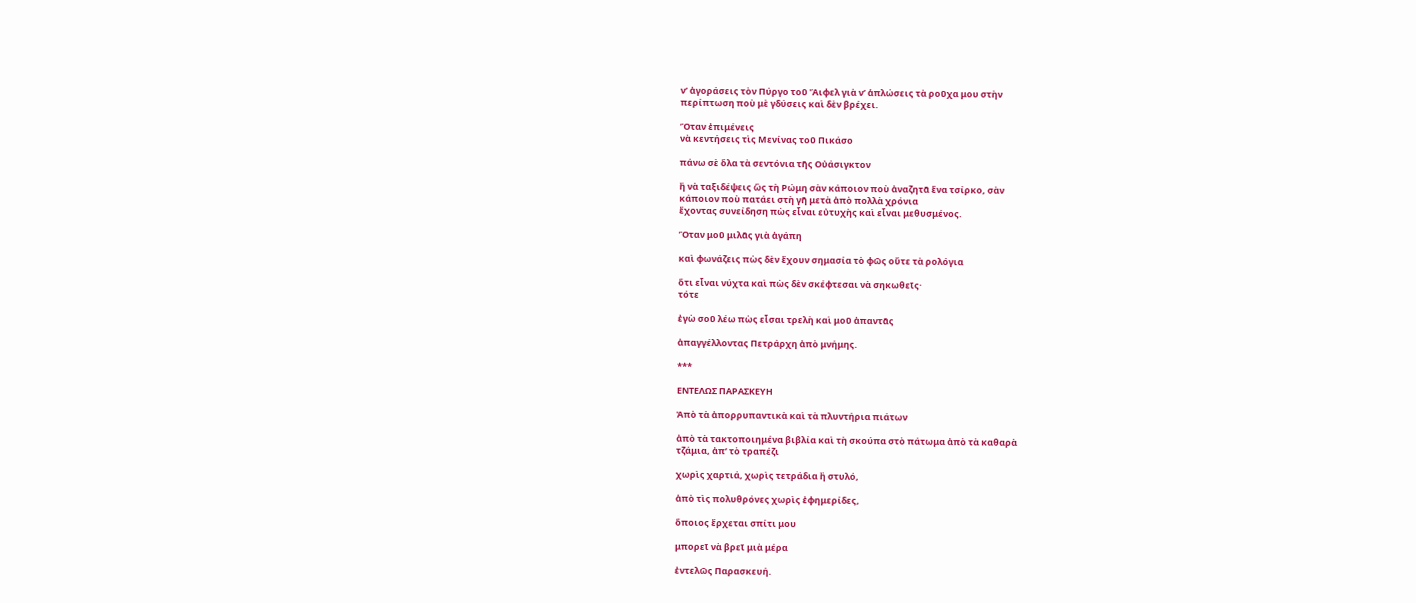ν’ ἀγοράσεις τὸν Πύργο τοῦ Ἄιφελ γιὰ ν’ ἁπλώσεις τὰ ροῦχα μου στὴν
περίπτωση ποὺ μὲ γδύσεις καὶ δὲν βρέχει.

Ὅταν ἐπιμένεις
νὰ κεντήσεις τὶς Μενίνας τοῦ Πικάσο

πάνω σὲ ὅλα τὰ σεντόνια τῆς Οὐάσιγκτον

ἢ νὰ ταξιδέψεις ὣς τὴ Ρώμη σὰν κάποιον ποὺ ἀναζητᾶ ἕνα τσίρκο, σὰν
κάποιον ποὺ πατάει στὴ γῆ μετὰ ἀπὸ πολλὰ χρόνια
ἔχοντας συνείδηση πὼς εἶναι εὐτυχὴς καὶ εἶναι μεθυσμένος.

Ὅταν μοῦ μιλᾶς γιὰ ἀγάπη

καὶ φωνάζεις πὼς δὲν ἔχουν σημασία τὸ φῶς οὔτε τὰ ρολόγια

ὅτι εἶναι νύχτα καὶ πὼς δὲν σκέφτεσαι νὰ σηκωθεῖς·
τότε

ἐγὼ σοῦ λέω πὼς εἶσαι τρελὴ καὶ μοῦ ἀπαντᾶς

ἀπαγγέλλοντας Πετράρχη ἀπὸ μνήμης.

***

ΕΝΤΕΛΩΣ ΠΑΡΑΣΚΕΥΗ

Ἀπὸ τὰ ἀπορρυπαντικὰ καὶ τὰ πλυντήρια πιάτων

ἀπὸ τὰ τακτοποιημένα βιβλία καὶ τὴ σκούπα στὸ πάτωμα ἀπὸ τὰ καθαρὰ
τζάμια, ἀπ’ τὸ τραπέζι

χωρὶς χαρτιά, χωρὶς τετράδια ἢ στυλό,

ἀπὸ τὶς πολυθρόνες χωρὶς ἐφημερίδες,

ὅποιος ἔρχεται σπίτι μου

μπορεῖ νὰ βρεῖ μιὰ μέρα

ἐντελῶς Παρασκευή.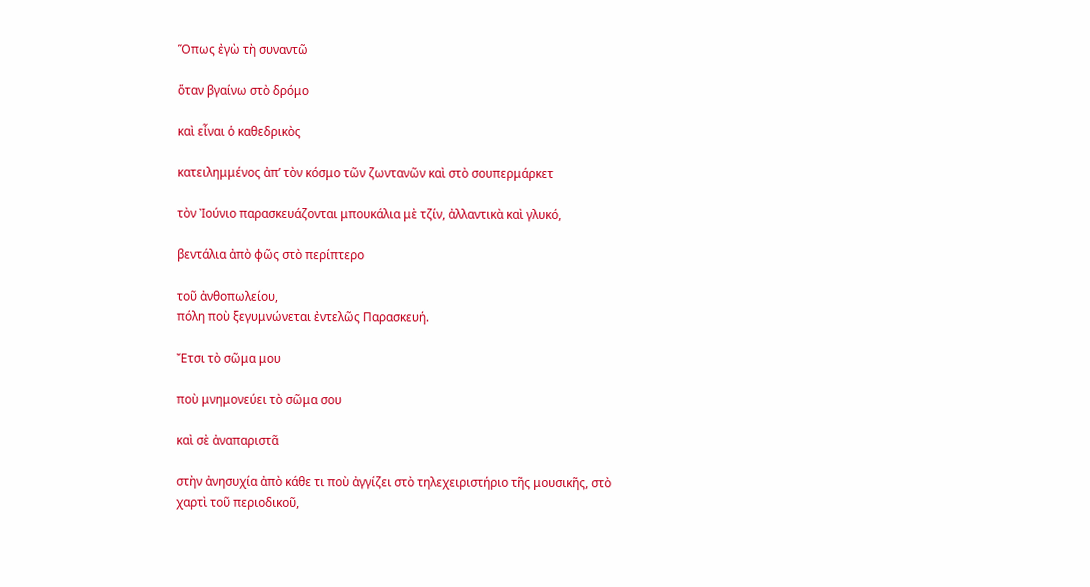Ὅπως ἐγὼ τὴ συναντῶ

ὅταν βγαίνω στὸ δρόμο

καὶ εἶναι ὁ καθεδρικὸς

κατειλημμένος ἀπ’ τὸν κόσμο τῶν ζωντανῶν καὶ στὸ σουπερμάρκετ

τὸν Ἰούνιο παρασκευάζονται μπουκάλια μὲ τζίν, ἀλλαντικὰ καὶ γλυκό,

βεντάλια ἀπὸ φῶς στὸ περίπτερο

τοῦ ἀνθοπωλείου,
πόλη ποὺ ξεγυμνώνεται ἐντελῶς Παρασκευή.

Ἔτσι τὸ σῶμα μου

ποὺ μνημονεύει τὸ σῶμα σου

καὶ σὲ ἀναπαριστᾶ

στὴν ἀνησυχία ἀπὸ κάθε τι ποὺ ἀγγίζει στὸ τηλεχειριστήριο τῆς μουσικῆς, στὸ
χαρτὶ τοῦ περιοδικοῦ,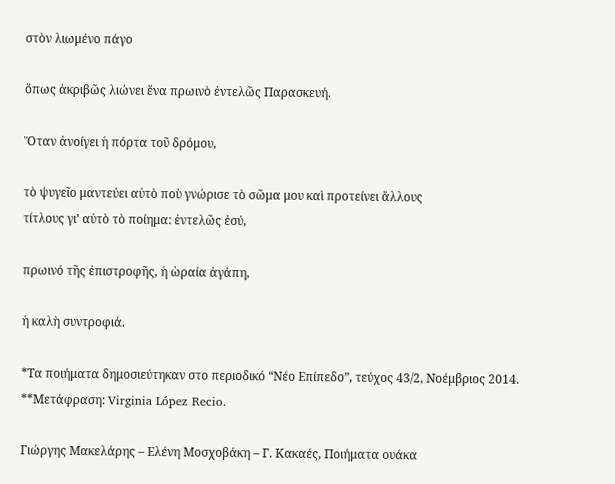στὸν λιωμένο πάγο

ὅπως ἀκριβῶς λιώνει ἕνα πρωινὸ ἐντελῶς Παρασκευή.

Ὅταν ἀνοίγει ἡ πόρτα τοῦ δρόμου,

τὸ ψυγεῖο μαντεύει αὐτὸ ποὺ γνώρισε τὸ σῶμα μου καὶ προτείνει ἄλλους
τίτλους γι’ αὐτὸ τὸ ποίημα: ἐντελῶς ἐσύ,

πρωινό τῆς ἐπιστροφῆς, ἡ ὡραία ἀγάπη,

ἡ καλὴ συντροφιά.

*Τα ποιήματα δημοσιεύτηκαν στο περιοδικό “Νέο Επίπεδο”, τεύχος 43/2, Νοέμβριος 2014.
**Μετάφραση: Virginia López Recio.

Γιώργης Μακελάρης – Ελένη Μοσχοβάκη – Γ. Κακαές, Ποιήματα ουάκα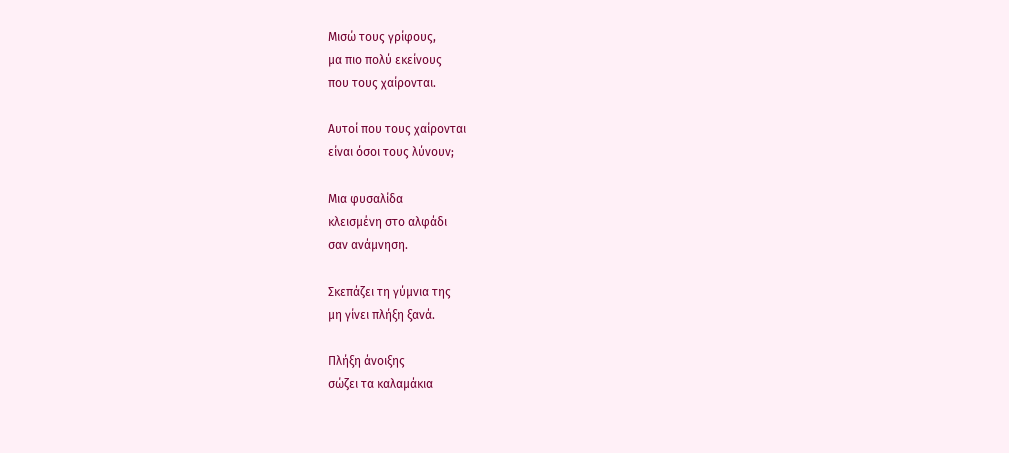Μισώ τους γρίφους,
μα πιο πολύ εκείνους
που τους χαίρονται.

Αυτοί που τους χαίρονται
είναι όσοι τους λύνουν;

Μια φυσαλίδα
κλεισμένη στο αλφάδι
σαν ανάμνηση.

Σκεπάζει τη γύμνια της
μη γίνει πλήξη ξανά.

Πλήξη άνοιξης
σώζει τα καλαμάκια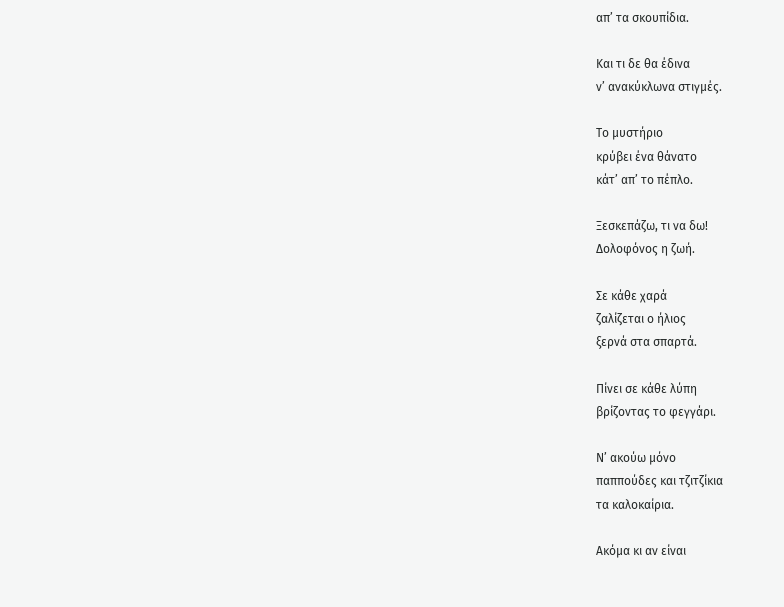απ’ τα σκουπίδια.

Και τι δε θα έδινα
ν’ ανακύκλωνα στιγμές.

Tο μυστήριο
κρύβει ένα θάνατο
κάτ’ απ’ το πέπλο.

Ξεσκεπάζω, τι να δω!
Δολοφόνος η ζωή.

Σε κάθε χαρά
ζαλίζεται ο ήλιος
ξερνά στα σπαρτά.

Πίνει σε κάθε λύπη
βρίζοντας το φεγγάρι.

Ν’ ακούω μόνο
παππούδες και τζιτζίκια
τα καλοκαίρια.

Ακόμα κι αν είναι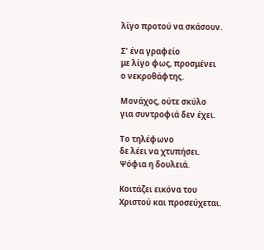λίγο προτού να σκάσουν.

Σ’ ένα γραφείο
με λίγο φως, προσμένει
ο νεκροθάφτης.

Μονάχος, ούτε σκύλο
για συντροφιά δεν έχει.

Το τηλέφωνο
δε λέει να χτυπήσει.
Ψόφια η δουλειά.

Κοιτάζει εικόνα του
Χριστού και προσεύχεται.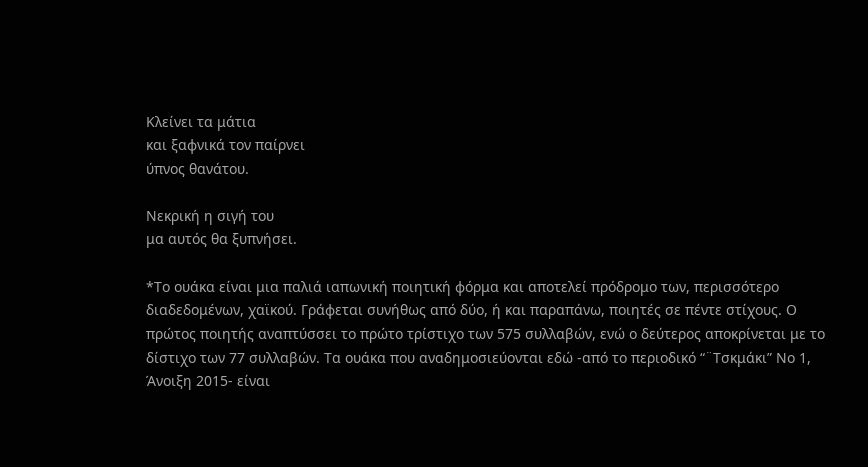Κλείνει τα μάτια
και ξαφνικά τον παίρνει
ύπνος θανάτου.

Νεκρική η σιγή του
μα αυτός θα ξυπνήσει.

*Το ουάκα είναι μια παλιά ιαπωνική ποιητική φόρμα και αποτελεί πρόδρομο των, περισσότερο διαδεδομένων, χαϊκού. Γράφεται συνήθως από δύο, ή και παραπάνω, ποιητές σε πέντε στίχους. Ο πρώτος ποιητής αναπτύσσει το πρώτο τρίστιχο των 575 συλλαβών, ενώ ο δεύτερος αποκρίνεται με το δίστιχο των 77 συλλαβών. Τα ουάκα που αναδημοσιεύονται εδώ -από το περιοδικό “¨Τσκμάκι” Νο 1, Άνοιξη 2015- είναι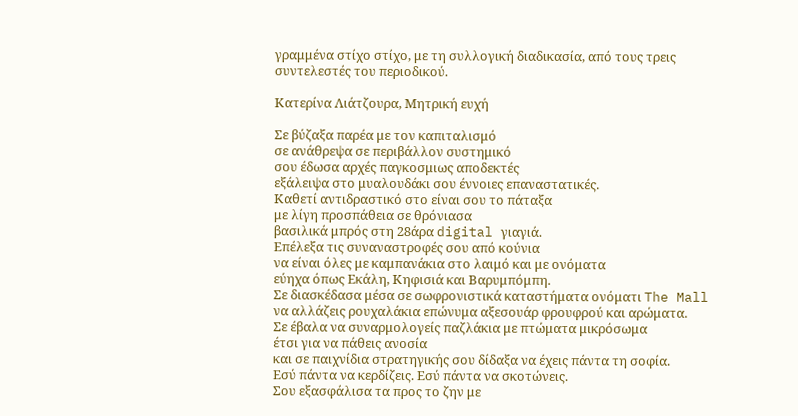γραμμένα στίχο στίχο, με τη συλλογική διαδικασία, από τους τρεις συντελεστές του περιοδικού.

Κατερίνα Λιάτζουρα, Μητρική ευχή

Σε βύζαξα παρέα με τον καπιταλισμό
σε ανάθρεψα σε περιβάλλον συστημικό
σου έδωσα αρχές παγκοσμιως αποδεκτές
εξάλειψα στο μυαλουδάκι σου έννοιες επαναστατικές.
Καθετί αντιδραστικό στο είναι σου το πάταξα
με λίγη προσπάθεια σε θρόνιασα
βασιλικά μπρός στη 28άρα digital γιαγιά.
Επέλεξα τις συναναστροφές σου από κούνια
να είναι όλες με καμπανάκια στο λαιμό και με ονόματα
εύηχα όπως Εκάλη, Κηφισιά και Βαρυμπόμπη.
Σε διασκέδασα μέσα σε σωφρονιστικά καταστήματα ονόματι The Mall
να αλλάζεις ρουχαλάκια επώνυμα αξεσουάρ φρουφρού και αρώματα.
Σε έβαλα να συναρμολογείς παζλάκια με πτώματα μικρόσωμα
έτσι για να πάθεις ανοσία
και σε παιχνίδια στρατηγικής σου δίδαξα να έχεις πάντα τη σοφία.
Εσύ πάντα να κερδίζεις. Εσύ πάντα να σκοτώνεις.
Σου εξασφάλισα τα προς το ζην με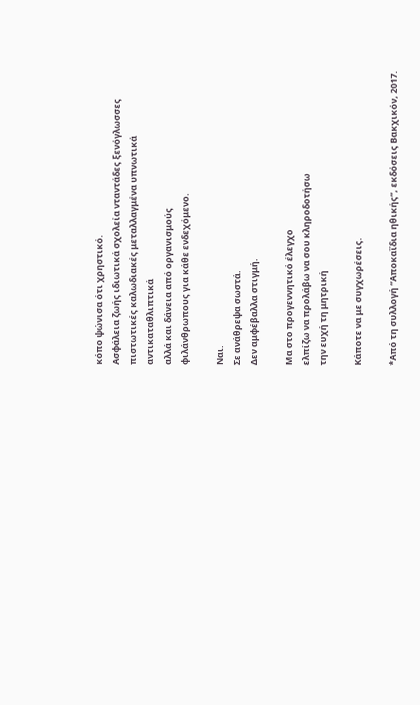κόπο ψώνισα ότι χρηστικό.
Ασφάλεια ζωής ιδιωτικά σχολεία νταντάδες ξενόγλωσσες πιστωτικές καλωδιακές μεταλλαγμένα υπνωτικά αντικαταθλιπτικά
αλλά και δάνεια από οργανισμούς
φιλάνθρωπους για κάθε ενδεχόμενο.

Ναι.
Σε ανάθρεψα σωστά.
Δεν αμφέβαλλα στιγμή.

Μα στο προγεννητικό έλεγχο
ελπίζω να προλάβω να σου κληροδοτήσω
την ευχή τη μητρική

Κάποτε να με συγχωρέσεις.

*Από τη συλλογή “Αποκαΐδια ηθικής”, εκδόσεις Βακχικόν, 2017.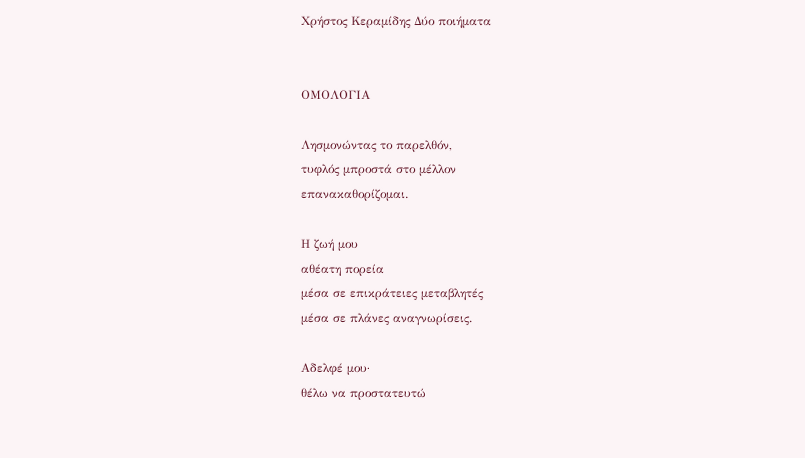Χρήστος Κεραμίδης Δύο ποιήματα


ΟΜΟΛΟΓΙΑ

Λησμονώντας το παρελθόν,
τυφλός μπροστά στο μέλλον
επανακαθορίζομαι.

Η ζωή μου
αθέατη πορεία
μέσα σε επικράτειες μεταβλητές
μέσα σε πλάνες αναγνωρίσεις.

Αδελφέ μου·
θέλω να προστατευτώ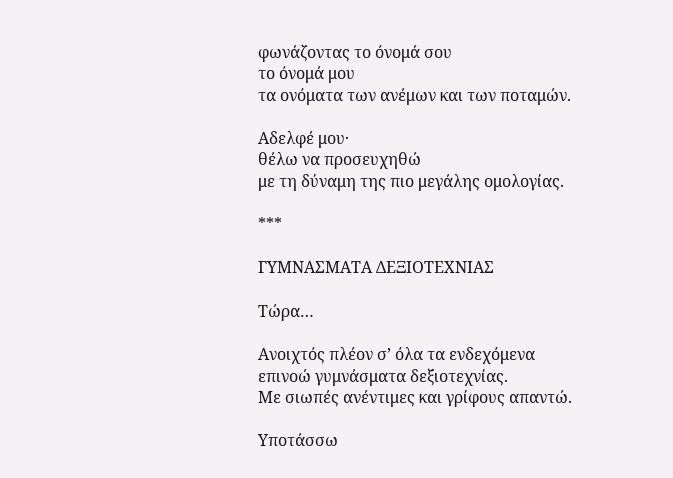φωνάζοντας το όνομά σου
το όνομά μου
τα ονόματα των ανέμων και των ποταμών.

Αδελφέ μου·
θέλω να προσευχηθώ
με τη δύναμη της πιο μεγάλης ομολογίας.

***

ΓΥΜΝΑΣΜΑΤΑ ΔΕΞΙΟΤΕΧΝΙΑΣ

Τώρα…

Ανοιχτός πλέον σ’ όλα τα ενδεχόμενα
επινοώ γυμνάσματα δεξιοτεχνίας.
Με σιωπές ανέντιμες και γρίφους απαντώ.

Υποτάσσω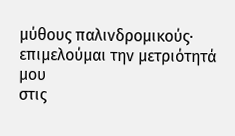μύθους παλινδρομικούς·
επιμελούμαι την μετριότητά μου
στις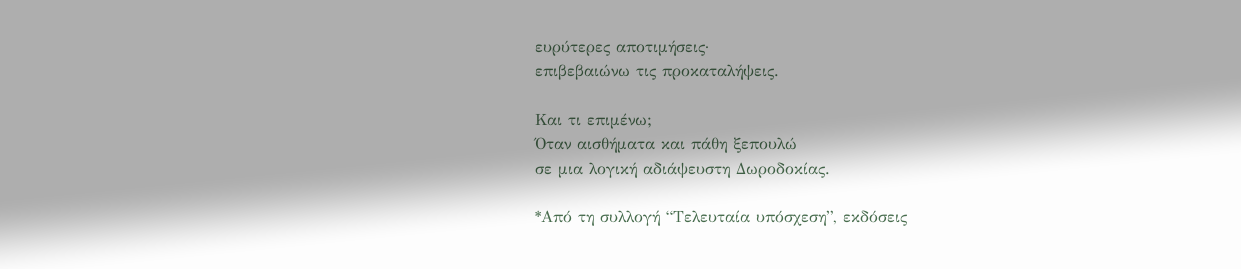ευρύτερες αποτιμήσεις·
επιβεβαιώνω τις προκαταλήψεις.

Και τι επιμένω;
Όταν αισθήματα και πάθη ξεπουλώ
σε μια λογική αδιάψευστη Δωροδοκίας.

*Από τη συλλογή “Τελευταία υπόσχεση”, εκδόσεις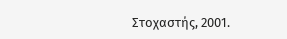Στοχαστής, 2001.